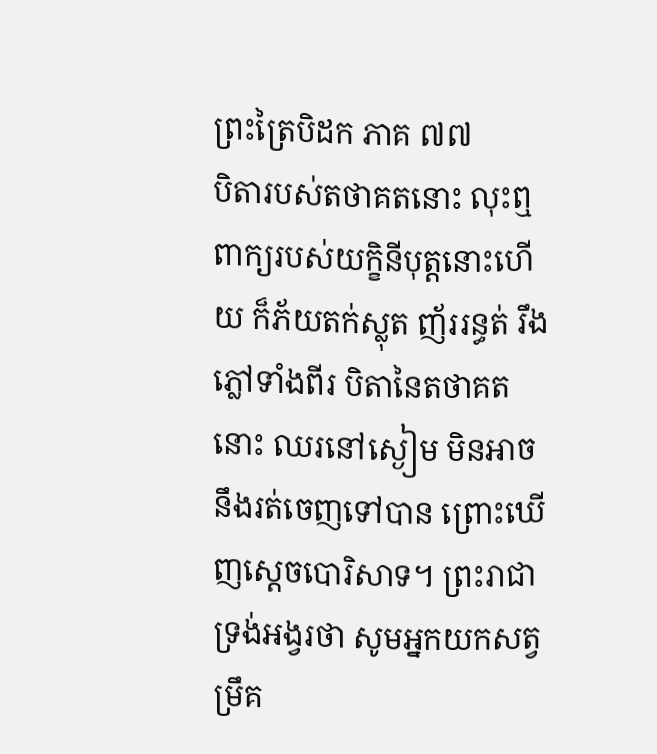ព្រះត្រៃបិដក ភាគ ៧៧
បិតារបស់តថាគតនោះ លុះឮពាក្យរបស់យក្ខិនីបុត្តនោះហើយ ក៏ភ័យតក់ស្លុត ញ័ររន្ធត់ រឹងភ្លៅទាំងពីរ បិតានៃតថាគតនោះ ឈរនៅស្ងៀម មិនអាចនឹងរត់ចេញទៅបាន ព្រោះឃើញស្តេចបោរិសាទ។ ព្រះរាជាទ្រង់អង្វរថា សូមអ្នកយកសត្វម្រឹគ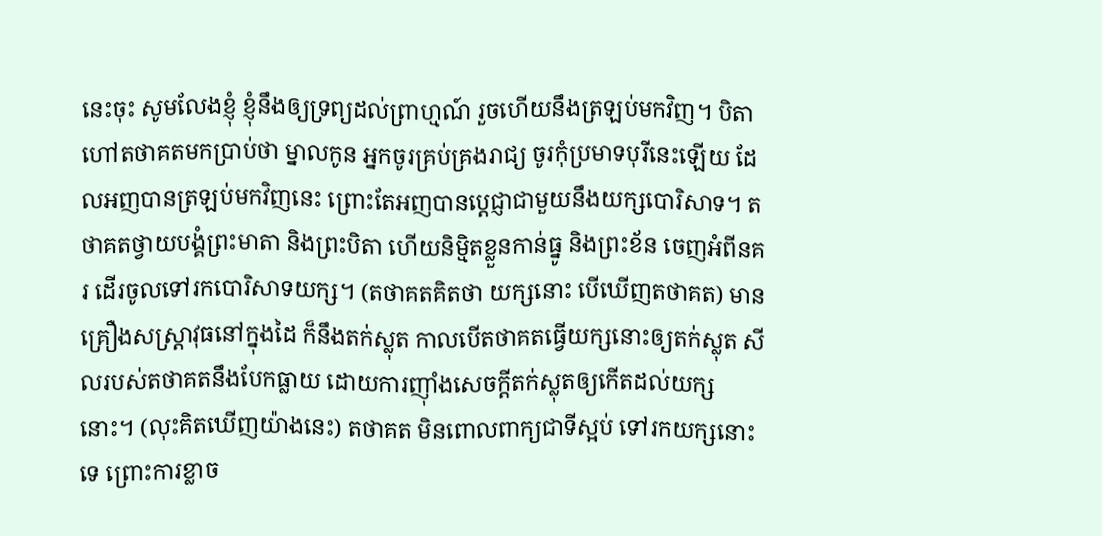នេះចុះ សូមលែងខ្ញុំ ខ្ញុំនឹងឲ្យទ្រព្យដល់ព្រាហ្មណ៍ រួចហើយនឹងត្រឡប់មកវិញ។ បិតាហៅតថាគតមកប្រាប់ថា ម្នាលកូន អ្នកចូរគ្រប់គ្រងរាជ្យ ចូរកុំប្រមាទបុរីនេះឡើយ ដែលអញបានត្រឡប់មកវិញនេះ ព្រោះតែអញបានប្តេជ្ញាជាមួយនឹងយក្សបោរិសាទ។ តថាគតថ្វាយបង្គំព្រះមាតា និងព្រះបិតា ហើយនិម្មិតខ្លួនកាន់ធ្នូ និងព្រះខ័ន ចេញអំពីនគរ ដើរចូលទៅរកបោរិសាទយក្ស។ (តថាគតគិតថា យក្សនោះ បើឃើញតថាគត) មានគ្រឿងសស្ត្រាវុធនៅក្នុងដៃ ក៏នឹងតក់ស្លុត កាលបើតថាគតធ្វើយក្សនោះឲ្យតក់ស្លុត សីលរបស់តថាគតនឹងបែកធ្លាយ ដោយការញ៉ាំងសេចក្តីតក់ស្លុតឲ្យកើតដល់យក្សនោះ។ (លុះគិតឃើញយ៉ាងនេះ) តថាគត មិនពោលពាក្យជាទីស្អប់ ទៅរកយក្សនោះទេ ព្រោះការខ្លាច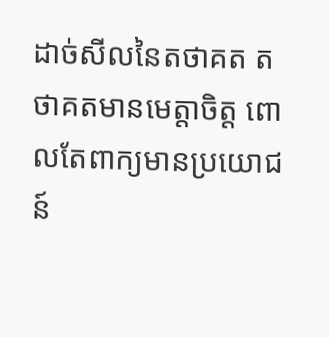ដាច់សីលនៃតថាគត តថាគតមានមេត្តាចិត្ត ពោលតែពាក្យមានប្រយោជន៍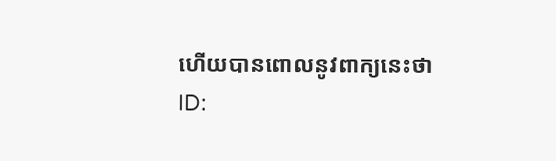ហើយបានពោលនូវពាក្យនេះថា
ID: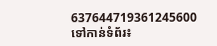637644719361245600
ទៅកាន់ទំព័រ៖